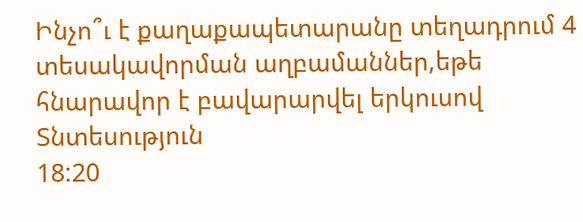Ինչո՞ւ է քաղաքապետարանը տեղադրում 4 տեսակավորման աղբամաններ,եթե հնարավոր է բավարարվել երկուսով
Տնտեսություն
18:20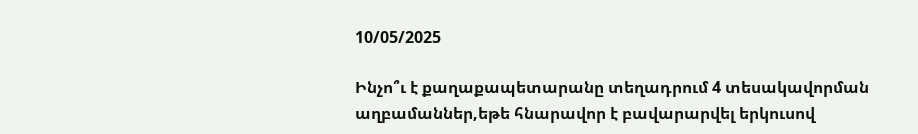10/05/2025

Ինչո՞ւ է քաղաքապետարանը տեղադրում 4 տեսակավորման աղբամաններ,եթե հնարավոր է բավարարվել երկուսով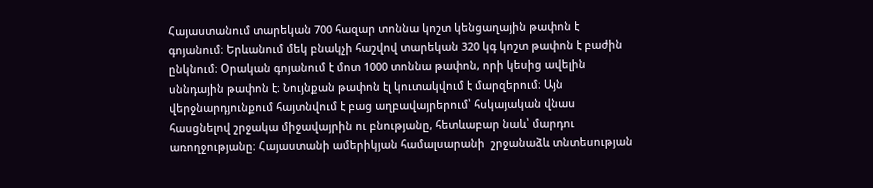Հայաստանում տարեկան 700 հազար տոննա կոշտ կենցաղային թափոն է գոյանում։ Երևանում մեկ բնակչի հաշվով տարեկան 320 կգ կոշտ թափոն է բաժին ընկնում։ Օրական գոյանում է մոտ 1000 տոննա թափոն, որի կեսից ավելին սննդային թափոն է։ Նույնքան թափոն էլ կուտակվում է մարզերում։ Այն վերջնարդյունքում հայտնվում է բաց աղբավայրերում՝ հսկայական վնաս հասցնելով շրջակա միջավայրին ու բնությանը, հետևաբար նաև՝ մարդու առողջությանը։ Հայաստանի ամերիկյան համալսարանի  շրջանաձև տնտեսության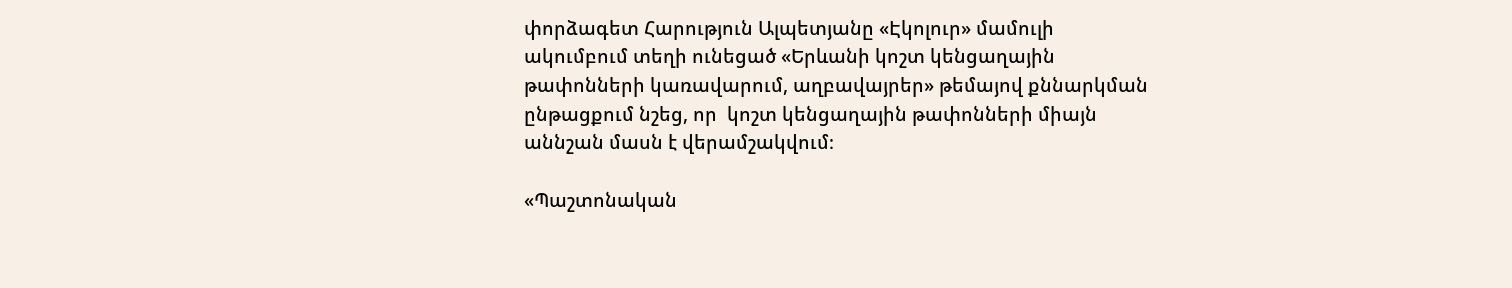փորձագետ Հարություն Ալպետյանը «Էկոլուր» մամուլի ակումբում տեղի ունեցած «Երևանի կոշտ կենցաղային թափոնների կառավարում, աղբավայրեր» թեմայով քննարկման ընթացքում նշեց, որ  կոշտ կենցաղային թափոնների միայն աննշան մասն է վերամշակվում։

«Պաշտոնական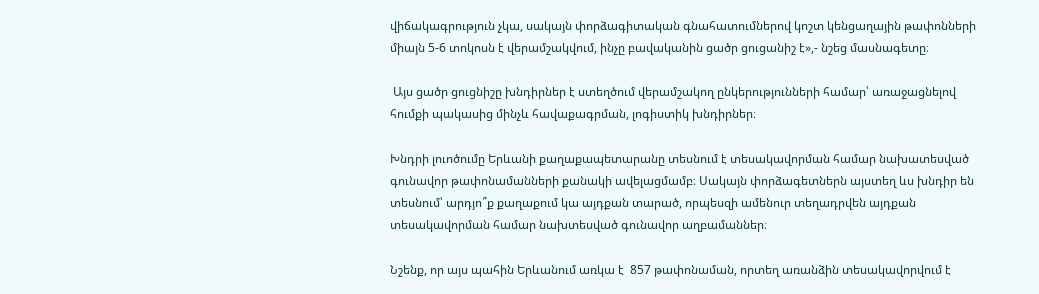վիճակագրություն չկա, սակայն փորձագիտական գնահատումներով կոշտ կենցաղային թափոնների միայն 5-6 տոկոսն է վերամշակվում, ինչը բավականին ցածր ցուցանիշ է»,- նշեց մասնագետը։

 Այս ցածր ցուցնիշը խնդիրներ է ստեղծում վերամշակող ընկերությունների համար՝ առաջացնելով հումքի պակասից մինչև հավաքագրման, լոգիստիկ խնդիրներ։

Խնդրի լուոծումը Երևանի քաղաքապետարանը տեսնում է տեսակավորման համար նախատեսված գունավոր թափոնամանների քանակի ավելացմամբ։ Սակայն փորձագետներն այստեղ ևս խնդիր են տեսնում՝ արդյո՞ք քաղաքում կա այդքան տարած, որպեսզի ամենուր տեղադրվեն այդքան տեսակավորման համար նախտեսված գունավոր աղբամաններ։

Նշենք, որ այս պահին Երևանում առկա է  857 թափոնաման, որտեղ առանձին տեսակավորվում է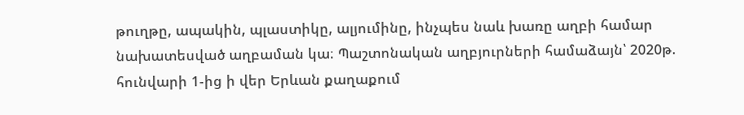թուղթը, ապակին, պլաստիկը, ալյումինը, ինչպես նաև խառը աղբի համար նախատեսված աղբաման կա։ Պաշտոնական աղբյուրների համաձայն՝ 2020թ. հունվարի 1-ից ի վեր Երևան քաղաքում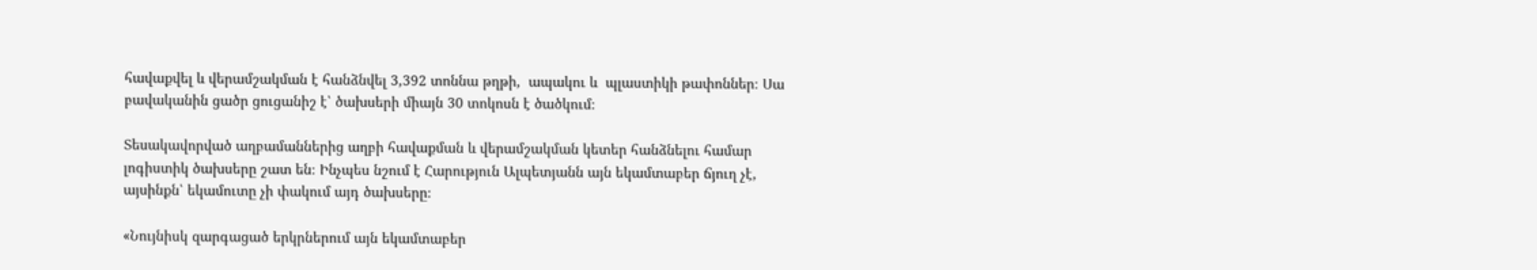հավաքվել և վերամշակման է հանձնվել 3,392 տոննա թղթի,  ապակու և  պլաստիկի թափոններ։ Սա բավականին ցածր ցուցանիշ է՝ ծախսերի միայն 30 տոկոսն է ծածկում։

Տեսակավորված աղբամաններից աղբի հավաքման և վերամշակման կետեր հանձնելու համար լոգիստիկ ծախսերը շատ են։ Ինչպես նշում է Հարություն Ալպետյանն այն եկամտաբեր ճյուղ չէ, այսինքն՝ եկամուտը չի փակում այդ ծախսերը։

«Նույնիսկ զարգացած երկրներում այն եկամտաբեր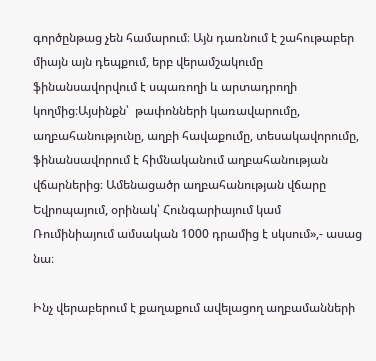գործընթաց չեն համարում։ Այն դառնում է շահութաբեր միայն այն դեպքում, երբ վերամշակումը ֆինանսավորվում է սպառողի և արտադրողի կողմից։Այսինքն՝  թափոնների կառավարումը, աղբահանությունը, աղբի հավաքումը, տեսակավորումը, ֆինանսավորում է հիմնականում աղբահանության վճարներից։ Ամենացածր աղբահանության վճարը Եվրոպայում, օրինակ՝ Հունգարիայում կամ Ռումինիայում ամսական 1000 դրամից է սկսում»,- ասաց նա։

Ինչ վերաբերում է քաղաքում ավելացող աղբամանների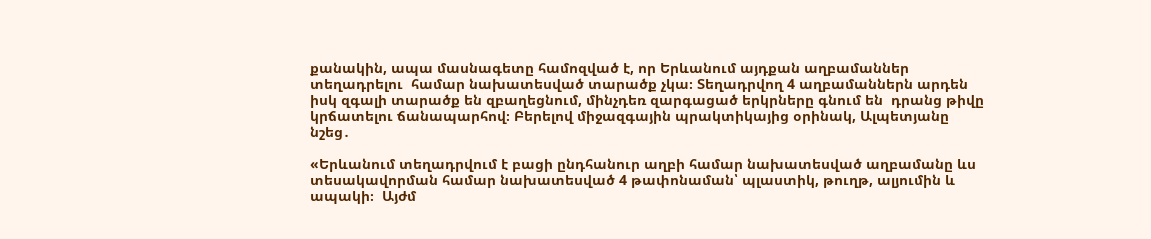քանակին, ապա մասնագետը համոզված է, որ Երևանում այդքան աղբամաններ տեղադրելու  համար նախատեսված տարածք չկա։ Տեղադրվող 4 աղբամաններն արդեն իսկ զգալի տարածք են զբաղեցնում, մինչդեռ զարգացած երկրները գնում են  դրանց թիվը կրճատելու ճանապարհով։ Բերելով միջազգային պրակտիկայից օրինակ, Ալպետյանը նշեց․

«Երևանում տեղադրվում է բացի ընդհանուր աղբի համար նախատեսված աղբամանը ևս տեսակավորման համար նախատեսված 4 թափոնաման՝ պլաստիկ, թուղթ, ալյումին և ապակի։  Այժմ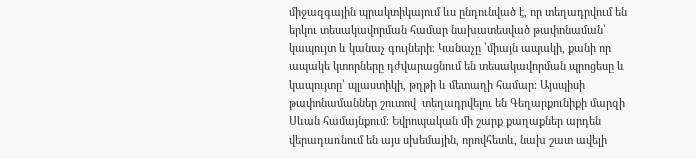միջազգային պրակտիկայում ևս ընդունված է, որ տեղադրվում են  երկու տեսակավորման համար նախատեսված թափոնաման՝ կապույտ և կանաչ գույների։ Կանաչը ՝միայն ապակի, քանի որ ապակե կտորները դժվարացնում են տեսակավորման պրոցեսը և կապույտը՝ պլաստիկի, թղթի և մետաղի համար։ Այսպիսի թափոնամաններ շուտով  տեղադրվելու են Գեղարքունիքի մարզի Սևան համայնքում։ Եվրոպական մի շարք քաղաքներ արդեն վերադառնում են այս սխեմային, որովհետև, նախ շատ ավելի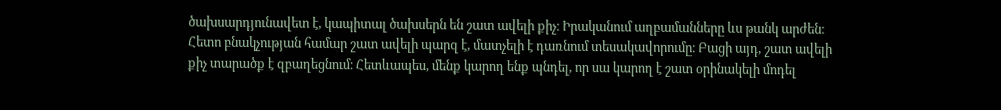ծախսարդյունավետ է, կապիտալ ծախսերն են շատ ավելի քիչ։ Իրականում աղբամանները ևս թանկ արժեն։ Հետո բնակչության համար շատ ավելի պարզ է, մատչելի է դառնում տեսակավորումը։ Բացի այդ, շատ ավելի քիչ տարածք է զբաղեցնում։ Հետևապես, մենք կարող ենք պնդել, որ սա կարող է շատ օրինակելի մոդել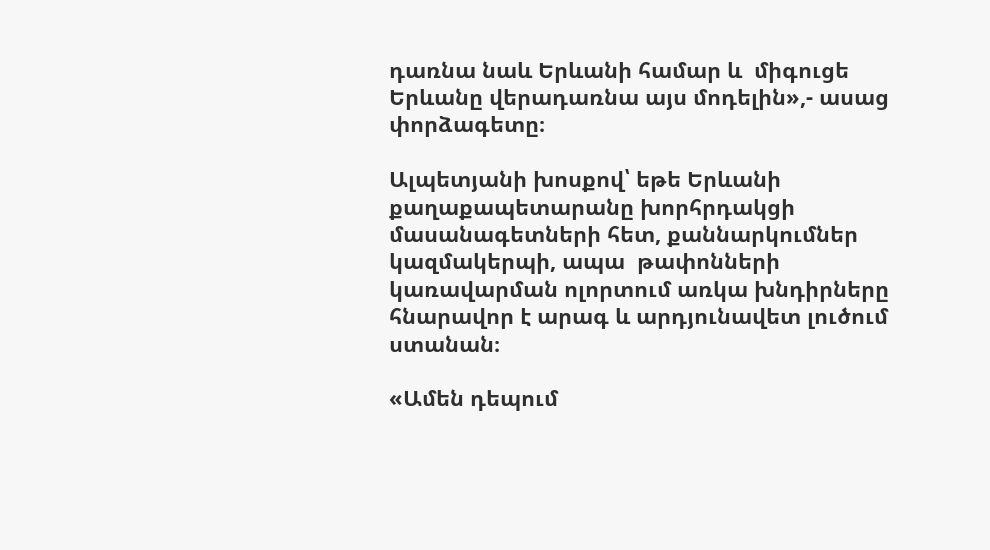դառնա նաև Երևանի համար և  միգուցե  Երևանը վերադառնա այս մոդելին»,- ասաց փորձագետը։

Ալպետյանի խոսքով՝ եթե Երևանի քաղաքապետարանը խորհրդակցի մասանագետների հետ, քաննարկումներ կազմակերպի, ապա  թափոնների կառավարման ոլորտում առկա խնդիրները հնարավոր է արագ և արդյունավետ լուծում ստանան։

«Ամեն դեպում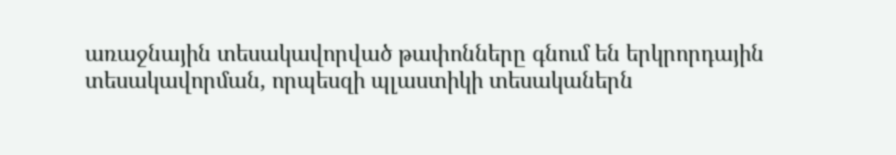առաջնային տեսակավորված թափոնները գնում են երկրորդային տեսակավորման, որպեսզի պլաստիկի տեսականերն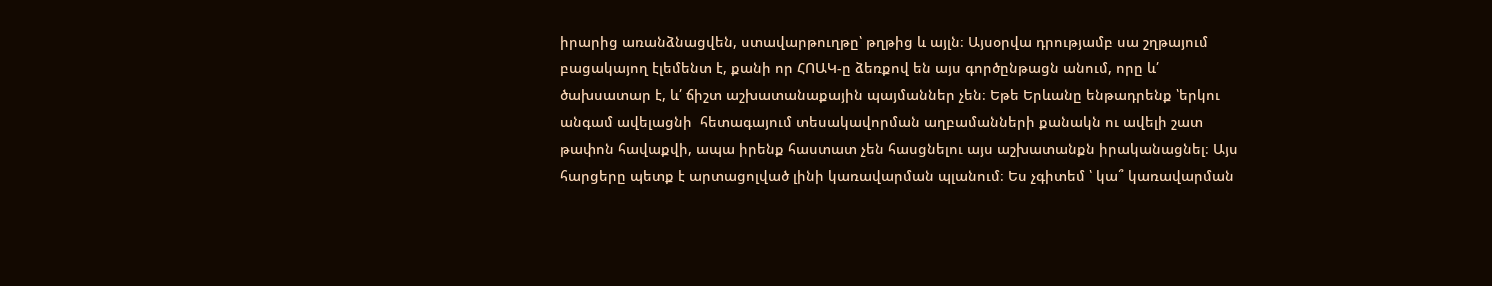իրարից առանձնացվեն, ստավարթուղթը՝ թղթից և այլն։ Այսօրվա դրությամբ սա շղթայում բացակայող էլեմենտ է, քանի որ ՀՈԱԿ-ը ձեռքով են այս գործընթացն անում, որը և՛ ծախսատար է, և՛ ճիշտ աշխատանաքային պայմաններ չեն։ Եթե Երևանը ենթադրենք ՝երկու անգամ ավելացնի  հետագայում տեսակավորման աղբամանների քանակն ու ավելի շատ թափոն հավաքվի, ապա իրենք հաստատ չեն հասցնելու այս աշխատանքն իրականացնել։ Այս հարցերը պետք է արտացոլված լինի կառավարման պլանում։ Ես չգիտեմ ՝ կա՞ կառավարման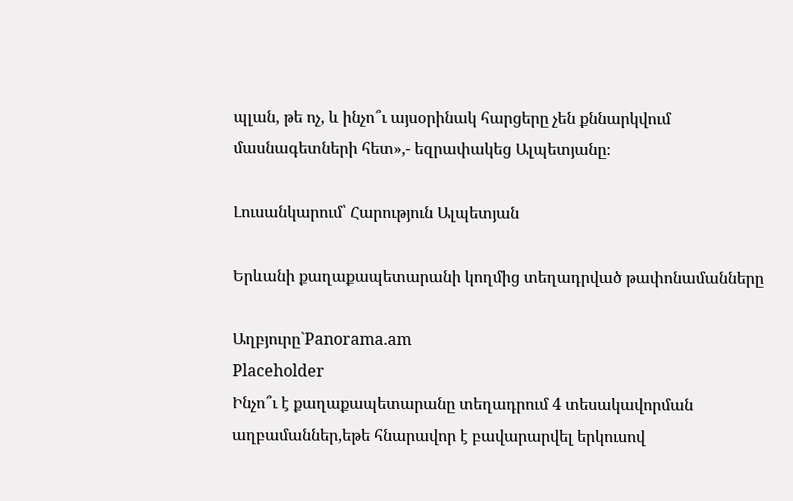պլան, թե ոչ, և ինչո՞ւ այսօրինակ հարցերը չեն քննարկվում մասնագետների հետ»,- եզրափակեց Ալպետյանը։

Լուսանկարում՝ Հարություն Ալպետյան

Երևանի քաղաքապետարանի կողմից տեղադրված թափոնամանները

Աղբյուրը`Panorama.am
Placeholder
Ինչո՞ւ է քաղաքապետարանը տեղադրում 4 տեսակավորման աղբամաններ,եթե հնարավոր է բավարարվել երկուսով